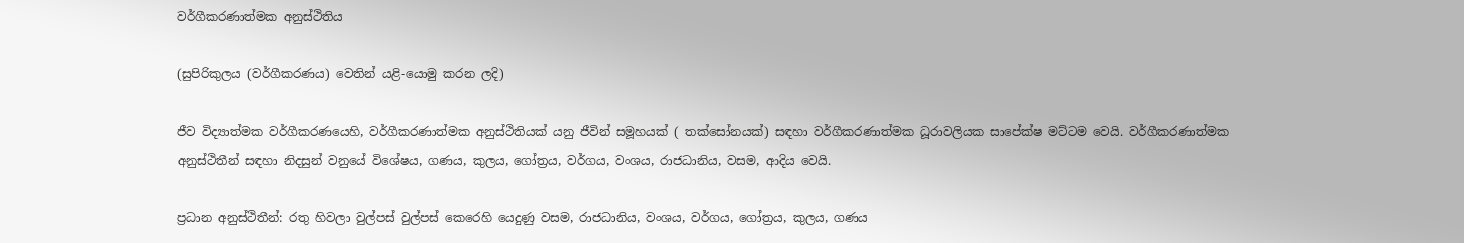වර්ගීකරණාත්මක අනුස්ථිතිය

(සුපිරිකුලය (වර්ගීකරණය) වෙතින් යළි-යොමු කරන ලදි)

ජීව විද්‍යාත්මක වර්ගීකරණයෙහි, වර්ගීකරණාත්මක අනුස්ථිතියක් යනු ජීවින් සමූහයක් ( තක්සෝනයක්) සඳහා වර්ගීකරණාත්මක ධූරාවලියක සාපේක්ෂ මට්ටම වෙයි. වර්ගීකරණාත්මක අනුස්ථිතීන් සඳහා නිදසුන් වනුයේ විශේෂය, ගණය, කුලය, ගෝත්‍රය, වර්ගය, වංශය, රාජධානිය, වසම, ආදිය වෙයි.

ප්‍රධාන අනුස්ථිතීන්: රතු හිවලා වුල්පස් වුල්පස් කෙරෙහි යෙදුණු වසම, රාජධානිය, වංශය, වර්ගය, ගෝත්‍රය, කුලය, ගණය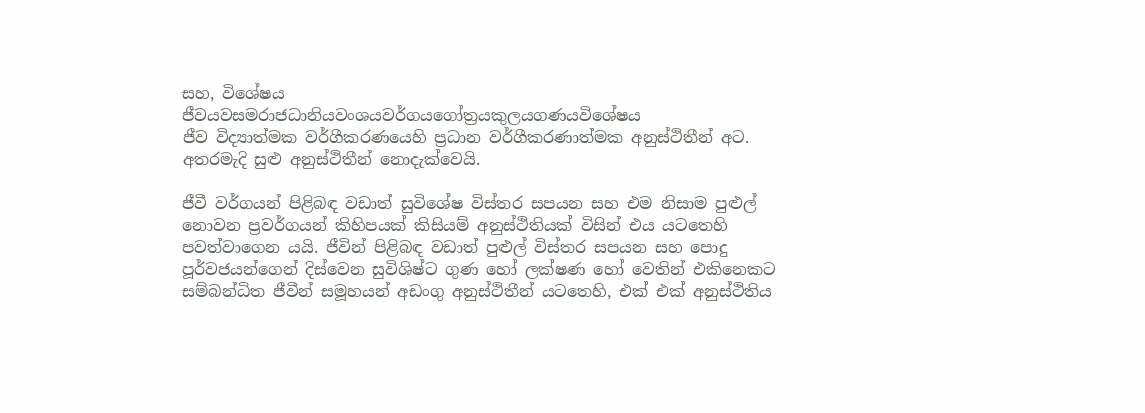සහ, විශේෂය
ජීවයවසමරාජධානියවංශයවර්ගයගෝත්‍රයකුලයගණයවිශේෂය
ජීව විද්‍යාත්මක වර්ගීකරණයෙහි ප්‍රධාන වර්ගීකරණාත්මක අනුස්ථිතීන් අට. අතරමැදි සුළු අනුස්ථිතීන් නොදැක්වෙයි.

ජීවී වර්ගයන් පිළිබඳ වඩාත් සුවිශේෂ විස්තර සපයන සහ එම නිසාම පුළුල් නොවන ප්‍රවර්ගයන් කිහිපයක් කිසියම් අනුස්ථිතියක් විසින් එය යටතෙහි පවත්වාගෙන යයි. ජීවින් පිළිබඳ වඩාත් පුළුල් විස්තර සපයන සහ පොදු පූර්වජයන්ගෙන් දිස්වෙන සුවිශිෂ්ට ගුණ හෝ ලක්ෂණ හෝ වෙතින් එකිනෙකට සම්බන්ධිත ජීවීන් සමූහයන් අඩංගු අනුස්ථිතීන් යටතෙහි, එක් එක් අනුස්ථිතිය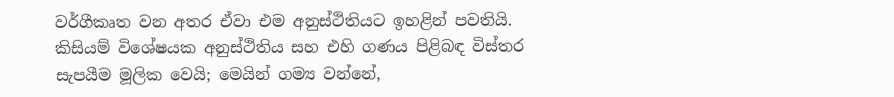වර්ගීකෘත වන අතර ඒවා එම අනුස්ථිතියට ඉහළින් පවතියි. කිසියම් විශේෂයක අනුස්ථිතිය සහ එහි ගණය පිළිබඳ විස්තර සැපයීම මූලික වෙයි; මෙයින් ගම්‍ය වන්නේ,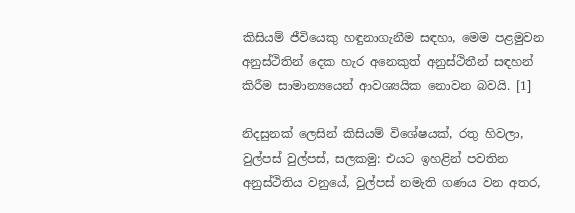කිසියම් ජීවියෙකු හඳුනාගැනීම සඳහා, මෙම පළමුවන අනුස්ථිතින් දෙක හැර අනෙකුත් අනුස්ථිතීන් සඳහන් කිරීම සාමාන්‍යයෙන් ආවශ්‍යයික නොවන බවයි. [1]

නිදසුනක් ලෙසින් කිසියම් විශේෂයක්, රතු හිවලා, වුල්පස් වුල්පස්, සලකමු: එයට ඉහළින් පවතින අනුස්ථිතිය වනුයේ, වුල්පස් නමැති ගණය වන අතර,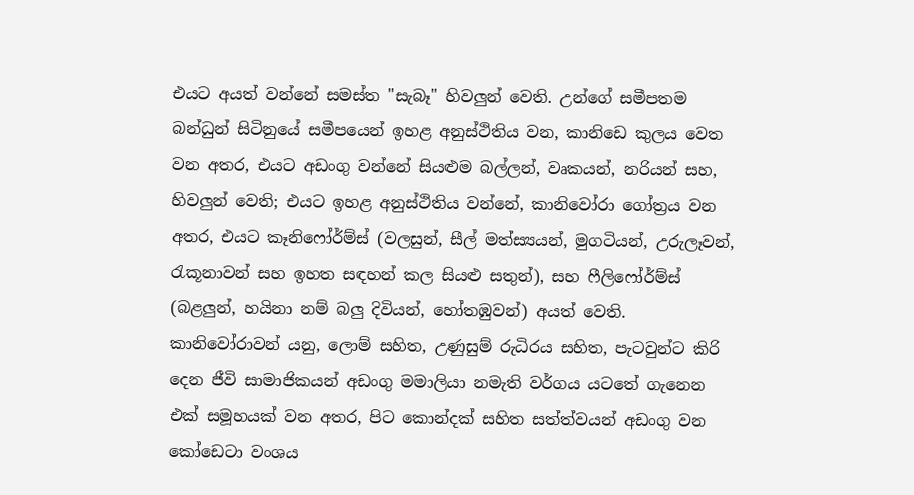එයට අයත් වන්නේ සමස්ත "සැබෑ" හිවලුන් වෙති. උන්ගේ සමීපතම බන්ධුන් සිටිනුයේ සමීපයෙන් ඉහළ අනුස්ථිතිය වන, කානිඩෙ කුලය වෙත වන අතර, එයට අඩංගු වන්නේ සියළුම බල්ලන්, වෘකයන්, නරියන් සහ, හිවලුන් වෙති; එයට ඉහළ අනුස්ථිතිය වන්නේ, කානිවෝරා ගෝත්‍රය වන අතර, එයට කෑනිෆෝර්ම්ස් (වලසුන්, සීල් මත්ස්‍යයන්, මුගටියන්, උරුලෑවන්, රැකූනාවන් සහ ඉහත සඳහන් කල සියළු සතුන්), සහ ෆීලිෆෝර්ම්ස් (බළලුන්, හයිනා නම් බලු දිවියන්, හෝතඹුවන්) අයත් වෙති. කානිවෝරාවන් යනු, ලොම් සහිත, උණුසුම් රුධිරය සහිත, පැටවුන්ට කිරි දෙන ජීවි සාමාජිකයන් අඩංගු මමාලියා නමැති වර්ගය යටතේ ගැනෙන එක් සමූහයක් වන අතර, පිට කොන්දක් සහිත සත්ත්වයන් අඩංගු වන කෝඩෙටා වංශය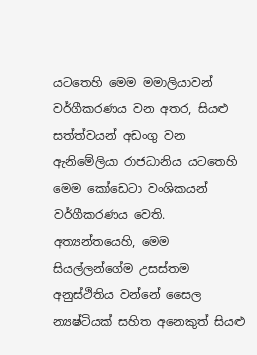යටතෙහි මෙම මමාලියාවන් වර්ගීකරණය වන අතර, සියළු සත්ත්වයන් අඩංගු වන ඇනිමේලියා රාජධානිය යටතෙහි මෙම කෝඩෙටා වංශිකයන් වර්ගීකරණය වෙති. අත්‍යන්තයෙහි, මෙම සියල්ලන්ගේම උසස්තම අනුස්ථිතිය වන්නේ සෛල න්‍යෂ්ටියක් සහිත අනෙකුත් සියළු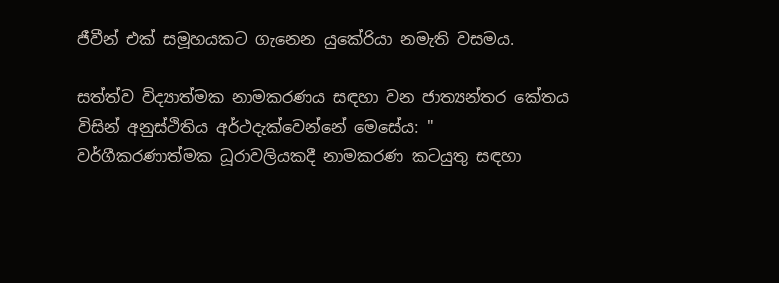ජීවීන් එක් සමූහයකට ගැනෙන යුකේරියා නමැති වසමය.

සත්ත්ව විද්‍යාත්මක නාමකරණය සඳහා වන ජාත්‍යන්තර කේතය විසින් අනුස්ථිතිය අර්ථදැක්වෙන්නේ මෙසේය: " වර්ගීකරණාත්මක ධූරාවලියකදී නාමකරණ කටයුතු සඳහා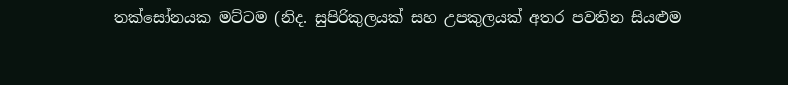තක්සෝනයක මට්ටම (නිද. සුපිරිකුලයක් සහ උපකුලයක් අතර පවතින සියළුම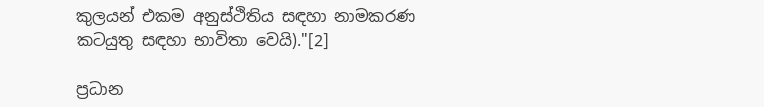කුලයන් එකම අනුස්ථිතිය සඳහා නාමකරණ කටයුතු සඳහා භාවිතා වෙයි)."[2]

ප්‍රධාන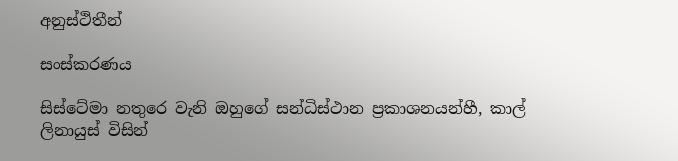අනුස්ථිතීන්

සංස්කරණය

සිස්ටේමා නතුරෙ වැනි ඔහුගේ සන්ධිස්ථාන ප්‍රකාශනයන්හී, කාල් ලිනායුස් විසින්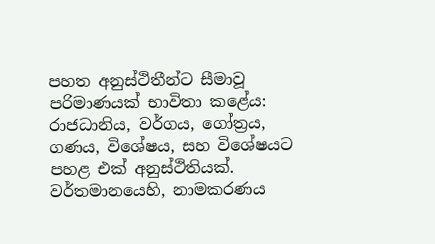පහත අනුස්ථිතීන්ට සීමාවූ පරිමාණයක් භාවිතා කළේය: රාජධානිය, වර්ගය, ගෝත්‍රය, ගණය, විශේෂය, සහ විශේෂයට පහළ එක් අනුස්ථිතියක්. වර්තමානයෙහි, නාමකරණය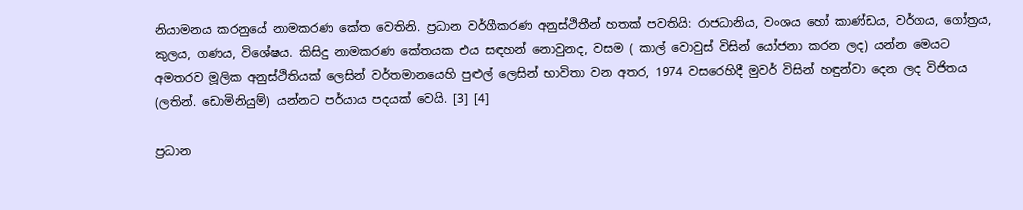නියාමනය කරනුයේ නාමකරණ කේත වෙතිනි. ප්‍රධාන වර්ගීකරණ අනුස්ථිතීන් හතක් පවතියි: රාජධානිය, වංශය හෝ කාණ්ඩය, වර්ගය, ගෝත්‍රය, කුලය, ගණය, විශේෂය. කිසිදු නාමකරණ කේතයක එය සඳහන් නොවුනද, වසම ( කාල් වොවුස් විසින් යෝජනා කරන ලද) යන්න මෙයට අමතරව මූලික අනුස්ථිතියක් ලෙසින් වර්තමානයෙහි පුළුල් ලෙසින් භාවිතා වන අතර, 1974 වසරෙහිදී මුවර් විසින් හඳුන්වා දෙන ලද විජිතය (ලතින්. ඩොමිනියුම්) යන්නට පර්යාය පදයක් වෙයි. [3] [4]

ප්‍රධාන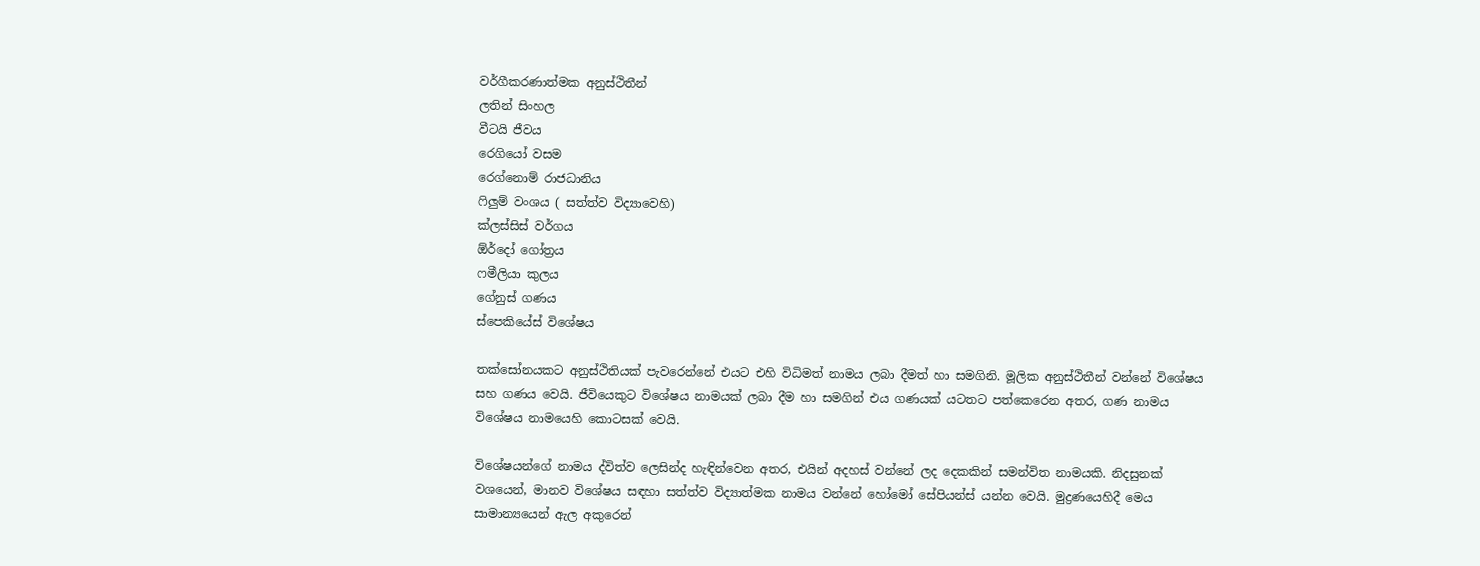වර්ගීකරණාත්මක අනුස්ථිතීන්
ලතින් සිංහල
වීටයි ජීවය
රෙගියෝ වසම
රෙග්නොම් රාජධානිය
ෆිලුම් වංශය ( සත්ත්ව විද්‍යාවෙහි)
ක්ලස්සිස් වර්ගය
ඕර්දෝ ගෝත්‍රය
ෆමීලියා කුලය
ගේනුස් ගණය
ස්පෙකියේස් විශේෂය

තක්සෝනයකට අනුස්ථිතියක් පැවරෙන්නේ එය‌ට එහි විධිමත් නාමය ලබා දීමත් හා සමගිනි. මූලික අනුස්ථිතීන් වන්නේ විශේෂය සහ ගණය වෙයි. ජීවියෙකුට විශේෂය නාමයක් ලබා දීම හා සමගින් එය ගණයක් යටතට පත්කෙරෙන අතර, ගණ නාමය විශේෂය නාමයෙහි කොටසක් වෙයි.

විශේෂයන්ගේ නාමය ද්විත්ව ලෙසින්ද හැඳින්වෙන අතර, එයින් අදහස් වන්නේ ලද දෙකකින් සමන්විත නාමයකි. නිදසුනක් වශයෙන්, මානව විශේෂය සඳහා සත්ත්ව විද්‍යාත්මක නාමය වන්නේ හෝමෝ සේපියන්ස් යන්න වෙයි. මුද්‍රණයෙහිදී මෙය සාමාන්‍යයෙන් ඇල අකුරෙන්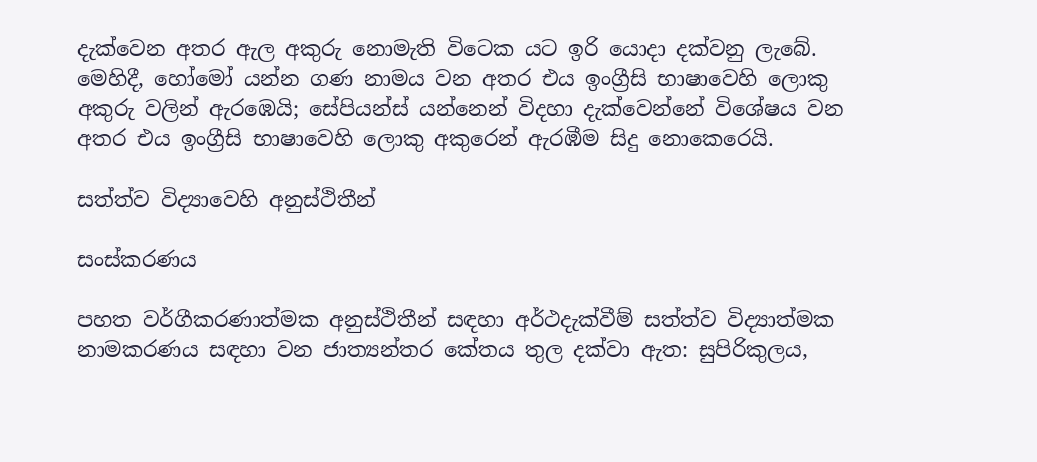දැක්වෙන අතර ඇල අකුරු නොමැති විටෙක යට ඉරි යොදා දක්වනු ලැබේ. මෙහිදී, හෝමෝ යන්න ගණ නාමය වන අතර එය ඉංග්‍රීසි භාෂාවෙහි ලොකු අකුරු වලින් ඇරඹෙයි; සේපියන්ස් යන්නෙන් විදහා දැක්වෙන්නේ විශේෂය වන අතර එය ඉංග්‍රීසි භාෂාවෙහි ලොකු අකුරෙන් ඇරඹීම සිදු නොකෙරෙයි.

සත්ත්ව විද්‍යාවෙහි අනුස්ථිතීන්

සංස්කරණය

පහත වර්ගීකරණාත්මක අනුස්ථිතීන් සඳහා අර්ථදැක්වීම් සත්ත්ව විද්‍යාත්මක නාමකරණය සඳහා වන ජාත්‍යන්තර කේතය තුල දක්වා ඇත: සුපිරිකුලය,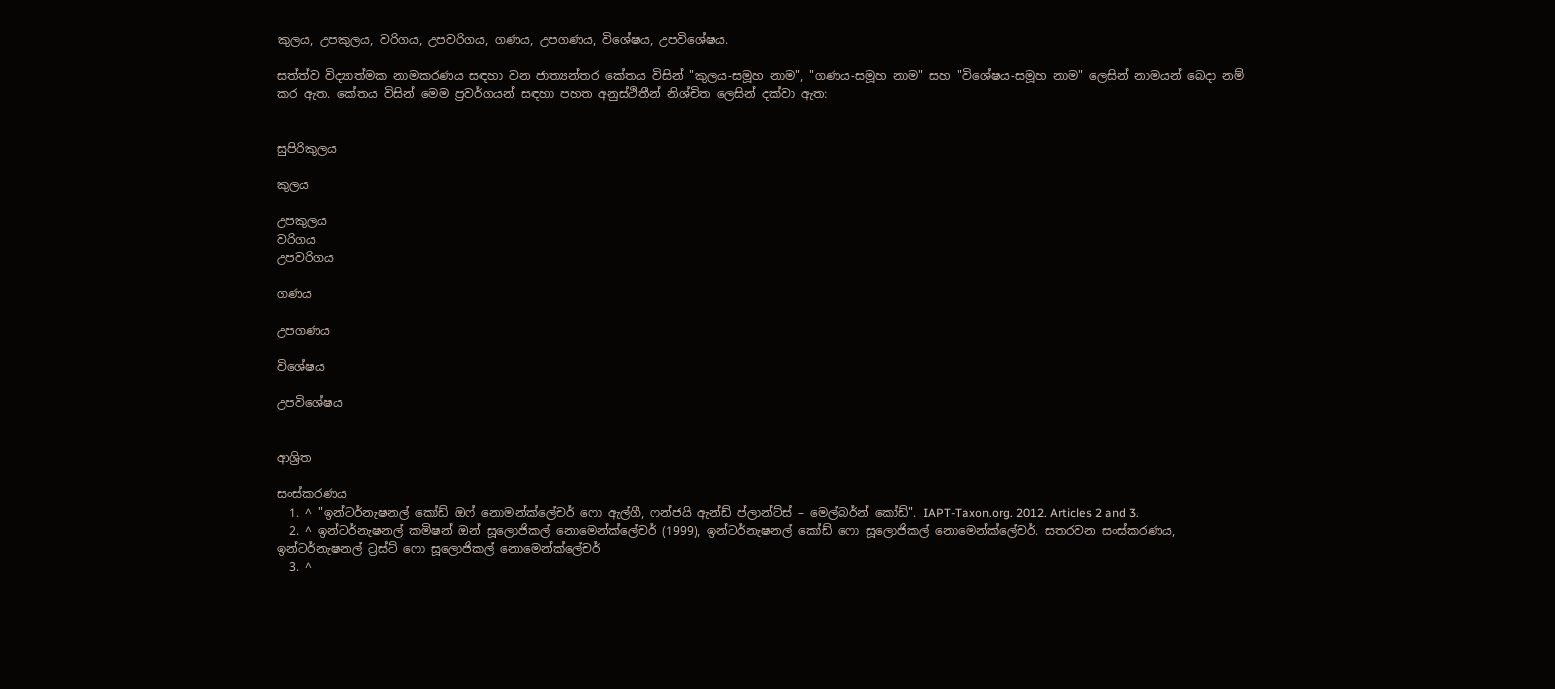කුලය, උපකුලය, වරිගය, උපවරිගය, ගණය, උපගණය, විශේෂය, උපවිශේෂය.

සත්ත්ව විද්‍යාත්මක නාමකරණය සඳහා වන ජාත්‍යන්තර කේතය විසින් "කුලය-සමූහ නාම", "ගණය-සමූහ නාම" සහ "විශේෂය-සමූහ නාම" ලෙසින් නාමයන් බෙදා නම් කර ඇත. කේතය විසින් මෙම ප්‍රවර්ගයන් සඳහා පහත අනුස්ථිතීන් නිශ්චිත ලෙසින් දක්වා ඇත:


සුපිරිකුලය

කුලය

උපකුලය
වරිගය
උපවරිගය

ගණය

උපගණය

විශේෂය

උපවිශේෂය


ආශ්‍රිත

සංස්කරණය
  1. ^ "ඉන්ටර්නැෂනල් කෝඩ් ඔෆ් නොමන්ක්ලේචර් ෆො ඇල්ගී, ෆන්ජයි ඇන්ඩ් ප්ලාන්ට්ස් – මෙල්බර්න් කෝඩ්". IAPT-Taxon.org. 2012. Articles 2 and 3.
  2. ^ ඉන්ටර්නැෂනල් කමිෂන් ඔන් සූලොජිකල් නොමෙන්ක්ලේචර් (1999), ඉන්ටර්නැෂනල් කෝඩ් ෆො සූලොජිකල් නොමෙන්ක්ලේචර්. සතරවන සංස්කරණය, ඉන්ටර්නැෂනල් ට්‍රස්ට් ෆො සූලොජිකල් නොමෙන්ක්ලේචර්
  3. ^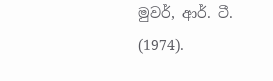මුවර්, ආර්. ටී. (1974).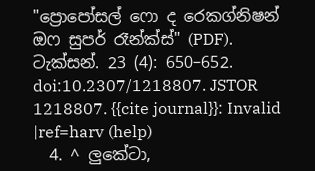"ප්‍රොපෝසල් ෆො ද රෙකග්නිෂන් ඔෆ සුපර් රෑන්ක්ස්" (PDF). ටැක්සන්. 23 (4): 650–652. doi:10.2307/1218807. JSTOR 1218807. {{cite journal}}: Invalid |ref=harv (help)
  4. ^ ලුකේටා,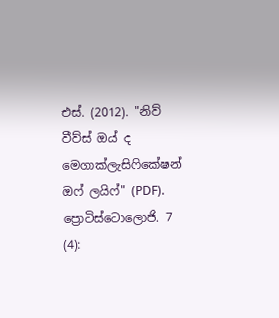එස්. (2012). "නිව් වීව්ස් ඔය් ද මෙගාක්ලැසිෆිකේෂන් ඔෆ් ලයිෆ්" (PDF). ප්‍රොටිස්ටොලොජි. 7 (4):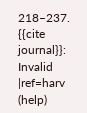218–237. {{cite journal}}: Invalid |ref=harv (help)